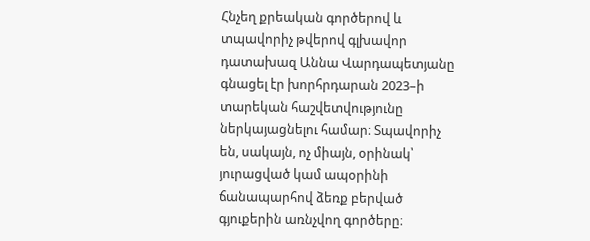Հնչեղ քրեական գործերով և տպավորիչ թվերով գլխավոր դատախազ Աննա Վարդապետյանը գնացել էր խորհրդարան 2023–ի տարեկան հաշվետվությունը ներկայացնելու համար։ Տպավորիչ են, սակայն, ոչ միայն, օրինակ՝ յուրացված կամ ապօրինի ճանապարհով ձեռք բերված գյուքերին առնչվող գործերը։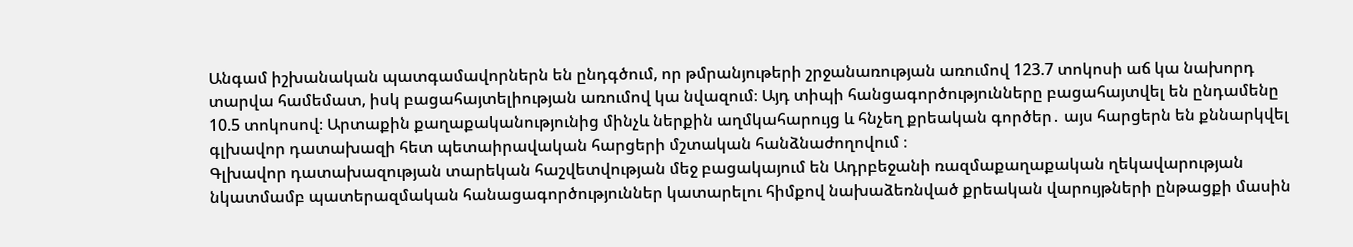Անգամ իշխանական պատգամավորներն են ընդգծում, որ թմրանյութերի շրջանառության առումով 123.7 տոկոսի աճ կա նախորդ տարվա համեմատ, իսկ բացահայտելիության առումով կա նվազում։ Այդ տիպի հանցագործությունները բացահայտվել են ընդամենը 10.5 տոկոսով։ Արտաքին քաղաքականությունից մինչև ներքին աղմկահարույց և հնչեղ քրեական գործեր․ այս հարցերն են քննարկվել գլխավոր դատախազի հետ պետաիրավական հարցերի մշտական հանձնաժողովում ։
Գլխավոր դատախազության տարեկան հաշվետվության մեջ բացակայում են Ադրբեջանի ռազմաքաղաքական ղեկավարության նկատմամբ պատերազմական հանացագործություններ կատարելու հիմքով նախաձեռնված քրեական վարույթների ընթացքի մասին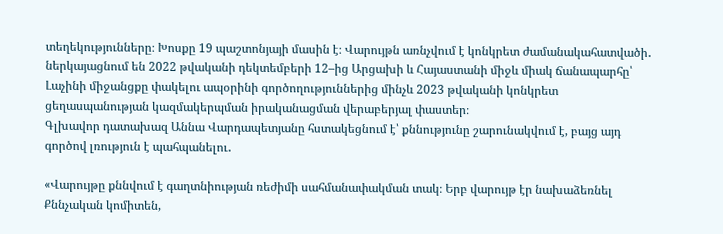տեղեկությունները։ Խոսքը 19 պաշտոնյայի մասին է։ Վարույթն առնչվում է կոնկրետ ժամանակահատվածի․ ներկայացնում են 2022 թվականի դեկտեմբերի 12–ից Արցախի և Հայաստանի միջև միակ ճանապարհը՝ Լաչինի միջանցքը փակելու ապօրինի գործողություններից մինչև 2023 թվականի կոնկրետ ցեղասպանության կազմակերպման իրականացման վերաբերյալ փաստեր։
Գլխավոր դատախազ Աննա Վարդապետյանը հստակեցնում է՝ քննությունը շարունակվում է, բայց այդ գործով լռություն է պահպանելու․

«Վարույթը քննվում է գաղտնիության ռեժիմի սահմանափակման տակ։ Երբ վարույթ էր նախաձեռնել Քննչական կոմիտեն,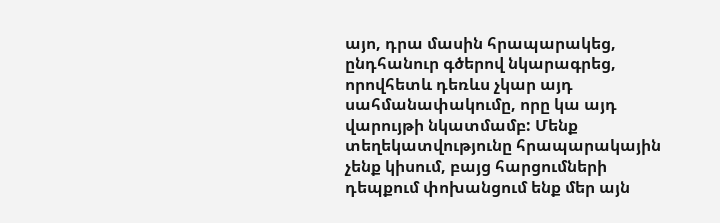այո, դրա մասին հրապարակեց, ընդհանուր գծերով նկարագրեց, որովհետև դեռևս չկար այդ սահմանափակումը, որը կա այդ վարույթի նկատմամբ: Մենք տեղեկատվությունը հրապարակային չենք կիսում, բայց հարցումների դեպքում փոխանցում ենք մեր այն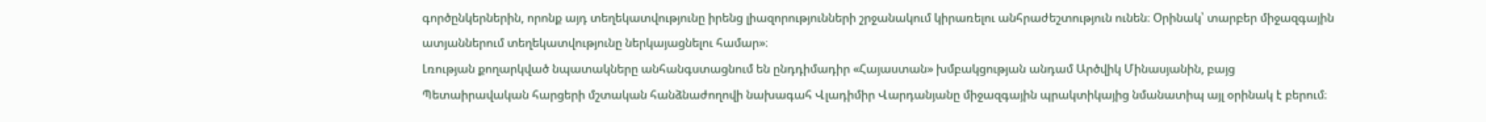գործընկերներին, որոնք այդ տեղեկատվությունը իրենց լիազորությունների շրջանակում կիրառելու անհրաժեշտություն ունեն։ Օրինակ՝ տարբեր միջազգային ատյաններում տեղեկատվությունը ներկայացնելու համար»։
Լռության քողարկված նպատակները անհանգստացնում են ընդդիմադիր «Հայաստան» խմբակցության անդամ Արծվիկ Մինասյանին, բայց Պետաիրավական հարցերի մշտական հանձնաժողովի նախագահ Վլադիմիր Վարդանյանը միջազգային պրակտիկայից նմանատիպ այլ օրինակ է բերում։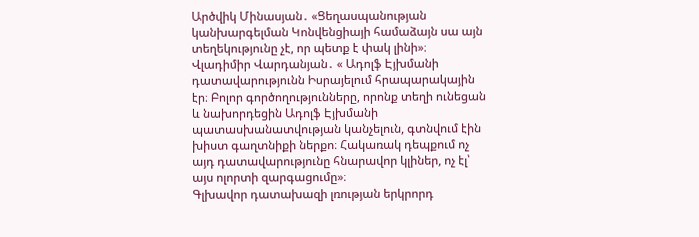Արծվիկ Մինասյան․ «Ցեղասպանության կանխարգելման Կոնվենցիայի համաձայն սա այն տեղեկությունը չէ, որ պետք է փակ լինի»։
Վլադիմիր Վարդանյան․ « Ադոլֆ Էյխմանի դատավարությունն Իսրայելում հրապարակային էր։ Բոլոր գործողությունները, որոնք տեղի ունեցան և նախորդեցին Ադոլֆ Էյխմանի պատասխանատվության կանչելուն, գտնվում էին խիստ գաղտնիքի ներքո։ Հակառակ դեպքում ոչ այդ դատավարությունը հնարավոր կլիներ, ոչ էլ՝ այս ոլորտի զարգացումը»։
Գլխավոր դատախազի լռության երկրորդ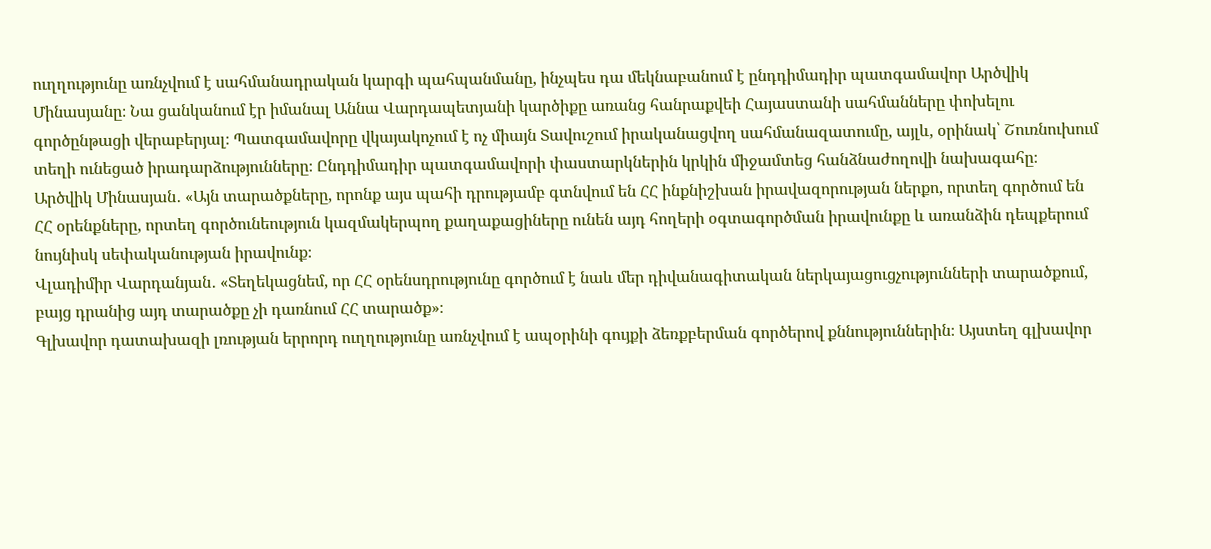ուղղությունը առնչվում է սահմանադրական կարգի պահպանմանը, ինչպես դա մեկնաբանում է ընդդիմադիր պատգամավոր Արծվիկ Մինասյանը։ Նա ցանկանում էր իմանալ Աննա Վարդապետյանի կարծիքը առանց հանրաքվեի Հայաստանի սահմանները փոխելու գործընթացի վերաբերյալ։ Պատգամավորը վկայակոչում է ոչ միայն Տավուշում իրականացվող սահմանազատումը, այլև, օրինակ՝ Շուռնուխում տեղի ունեցած իրադարձությունները։ Ընդդիմադիր պատգամավորի փաստարկներին կրկին միջամտեց հանձնաժողովի նախագահը։
Արծվիկ Մինասյան․ «Այն տարածքները, որոնք այս պահի դրությամբ գտնվում են ՀՀ ինքնիշխան իրավազորության ներքո, որտեղ գործում են ՀՀ օրենքները, որտեղ գործունեություն կազմակերպող քաղաքացիները ունեն այդ հողերի օգտագործման իրավունքը և առանձին դեպքերում նույնիսկ սեփականության իրավունք։
Վլադիմիր Վարդանյան․ «Տեղեկացնեմ, որ ՀՀ օրենսդրությունը գործում է նաև մեր դիվանագիտական ներկայացուցչությունների տարածքում, բայց դրանից այդ տարածքը չի դառնում ՀՀ տարածք»։
Գլխավոր դատախազի լռության երրորդ ուղղությունը առնչվում է ապօրինի գույքի ձեռքբերման գործերով քննություններին։ Այստեղ գլխավոր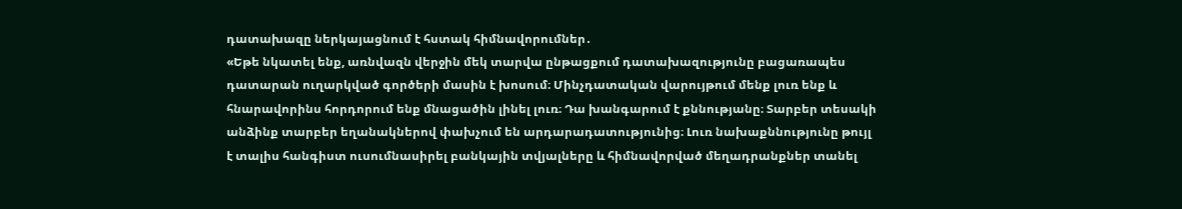դատախազը ներկայացնում է հստակ հիմնավորումներ․
«Եթե նկատել ենք, առնվազն վերջին մեկ տարվա ընթացքում դատախազությունը բացառապես դատարան ուղարկված գործերի մասին է խոսում։ Մինչդատական վարույթում մենք լուռ ենք և հնարավորինս հորդորում ենք մնացածին լինել լուռ։ Դա խանգարում է քննությանը։ Տարբեր տեսակի անձինք տարբեր եղանակներով փախչում են արդարադատությունից։ Լուռ նախաքննությունը թույլ է տալիս հանգիստ ուսումնասիրել բանկային տվյալները և հիմնավորված մեղադրանքներ տանել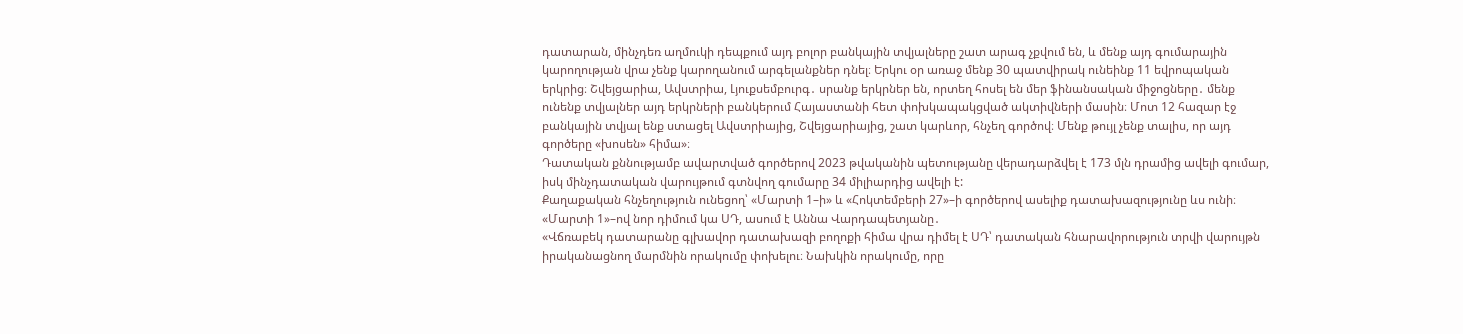դատարան, մինչդեռ աղմուկի դեպքում այդ բոլոր բանկային տվյալները շատ արագ չքվում են, և մենք այդ գումարային կարողության վրա չենք կարողանում արգելանքներ դնել։ Երկու օր առաջ մենք 30 պատվիրակ ունեինք 11 եվրոպական երկրից։ Շվեյցարիա, Ավստրիա, Լյուքսեմբուրգ․ սրանք երկրներ են, որտեղ հոսել են մեր ֆինանսական միջոցները․ մենք ունենք տվյալներ այդ երկրների բանկերում Հայաստանի հետ փոխկապակցված ակտիվների մասին։ Մոտ 12 հազար էջ բանկային տվյալ ենք ստացել Ավստրիայից, Շվեյցարիայից, շատ կարևոր, հնչեղ գործով։ Մենք թույլ չենք տալիս, որ այդ գործերը «խոսեն» հիմա»։
Դատական քննությամբ ավարտված գործերով 2023 թվականին պետությանը վերադարձվել է 173 մլն դրամից ավելի գումար, իսկ մինչդատական վարույթում գտնվող գումարը 34 միլիարդից ավելի է:
Քաղաքական հնչեղություն ունեցող՝ «Մարտի 1–ի» և «Հոկտեմբերի 27»–ի գործերով ասելիք դատախազությունը ևս ունի։ «Մարտի 1»–ով նոր դիմում կա ՍԴ, ասում է Աննա Վարդապետյանը․
«Վճռաբեկ դատարանը գլխավոր դատախազի բողոքի հիմա վրա դիմել է ՍԴ՝ դատական հնարավորություն տրվի վարույթն իրականացնող մարմնին որակումը փոխելու։ Նախկին որակումը, որը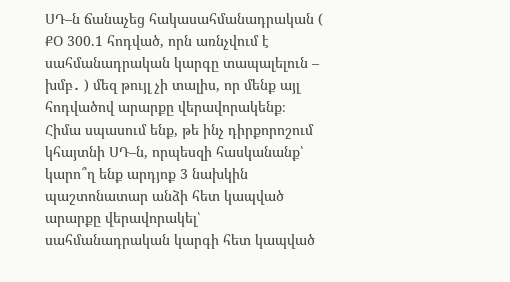ՍԴ–ն ճանաչեց հակասահմանադրական ( ՔՕ 300.1 հոդված, որն առնչվում է սահմանադրական կարգը տապալելուն – խմբ․ ) մեզ թույլ չի տալիս, որ մենք այլ հոդվածով արարքը վերավորակենք։ Հիմա սպասում ենք, թե ինչ դիրքորոշում կհայտնի ՍԴ–ն, որպեսզի հասկանանք՝ կարո՞ղ ենք արդյոք 3 նախկին պաշտոնատար անձի հետ կապված արարքը վերավորակել՝ սահմանադրական կարգի հետ կապված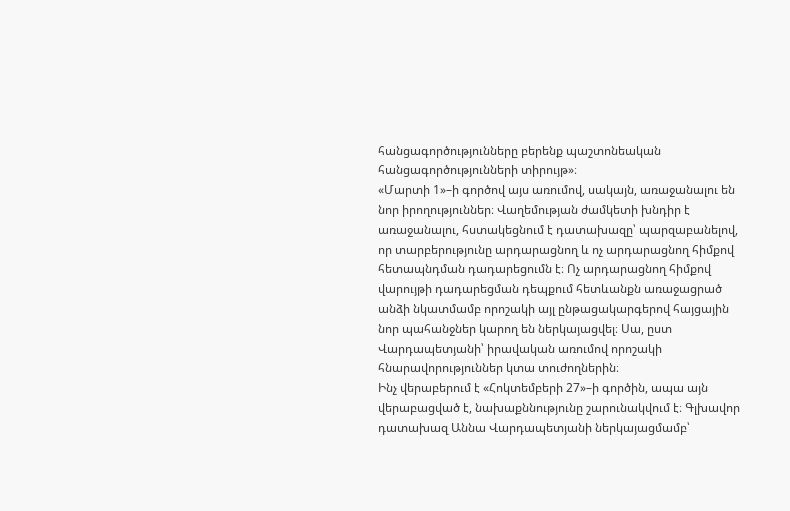հանցագործությունները բերենք պաշտոնեական հանցագործությունների տիրույթ»։
«Մարտի 1»–ի գործով այս առումով, սակայն, առաջանալու են նոր իրողություններ։ Վաղեմության ժամկետի խնդիր է առաջանալու, հստակեցնում է դատախազը՝ պարզաբանելով, որ տարբերությունը արդարացնող և ոչ արդարացնող հիմքով հետապնդման դադարեցումն է։ Ոչ արդարացնող հիմքով վարույթի դադարեցման դեպքում հետևանքն առաջացրած անձի նկատմամբ որոշակի այլ ընթացակարգերով հայցային նոր պահանջներ կարող են ներկայացվել։ Սա, ըստ Վարդապետյանի՝ իրավական առումով որոշակի հնարավորություններ կտա տուժողներին։
Ինչ վերաբերում է «Հոկտեմբերի 27»–ի գործին, ապա այն վերաբացված է, նախաքննությունը շարունակվում է։ Գլխավոր դատախազ Աննա Վարդապետյանի ներկայացմամբ՝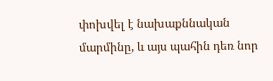փոխվել է նախաքննական մարմինը, և այս պահին դեռ նոր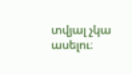տվյալ չկա ասելու։